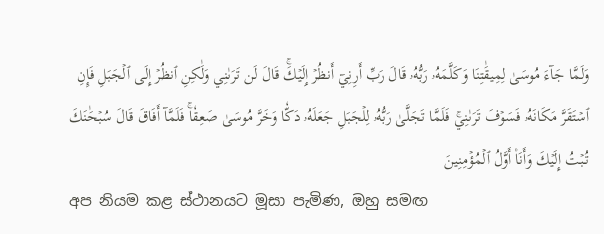وَلَمَّا جَآءَ مُوسَىٰ لِمِيقَٰتِنَا وَكَلَّمَهُۥ رَبُّهُۥ قَالَ رَبِّ أَرِنِيٓ أَنظُرۡ إِلَيۡكَۚ قَالَ لَن تَرَىٰنِي وَلَٰكِنِ ٱنظُرۡ إِلَى ٱلۡجَبَلِ فَإِنِ ٱسۡتَقَرَّ مَكَانَهُۥ فَسَوۡفَ تَرَىٰنِيۚ فَلَمَّا تَجَلَّىٰ رَبُّهُۥ لِلۡجَبَلِ جَعَلَهُۥ دَكّٗا وَخَرَّ مُوسَىٰ صَعِقٗاۚ فَلَمَّآ أَفَاقَ قَالَ سُبۡحَٰنَكَ تُبۡتُ إِلَيۡكَ وَأَنَا۠ أَوَّلُ ٱلۡمُؤۡمِنِينَ
අප නියම කළ ස්ථානයට මූසා පැමිණ, ඔහු සමඟ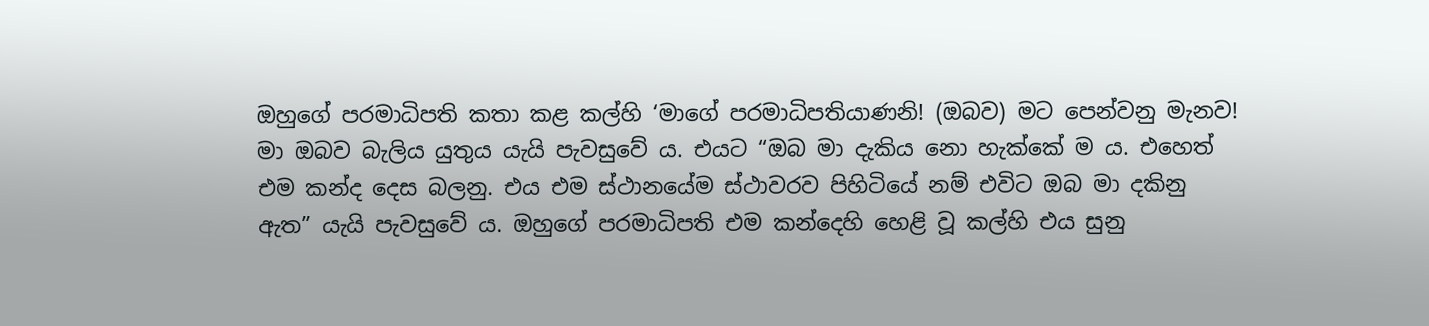ඔහුගේ පරමාධිපති කතා කළ කල්හි ‘මාගේ පරමාධිපතියාණනි! (ඔබව) මට පෙන්වනු මැනව! මා ඔබව බැලිය යුතුය යැයි පැවසුවේ ය. එයට “ඔබ මා දැකිය නො හැක්කේ ම ය. එහෙත් එම කන්ද දෙස බලනු. එය එම ස්ථානයේම ස්ථාවරව පිහිටියේ නම් එවිට ඔබ මා දකිනු ඇත” යැයි පැවසුවේ ය. ඔහුගේ පරමාධිපති එම කන්දෙහි හෙළි වූ කල්හි එය සුනු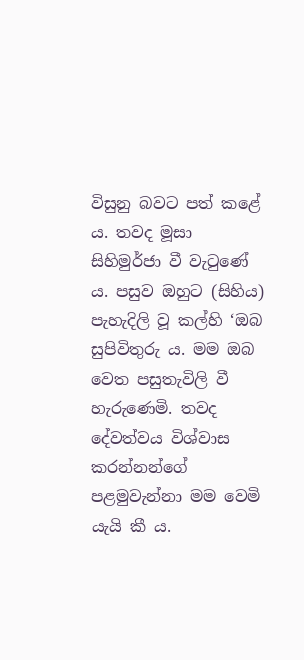විසුනු බවට පත් කළේ ය. තවද මූසා සිහිමුර්ජා වී වැටුණේ ය. පසුව ඔහුට (සිහිය) පැහැදිලි වූ කල්හි ‘ඔබ සුපිවිතුරු ය. මම ඔබ වෙත පසුතැවිලි වී හැරුණෙමි. තවද දේවත්වය විශ්වාස කරන්නන්ගේ පළමුවැන්නා මම වෙමි යැයි කී ය.